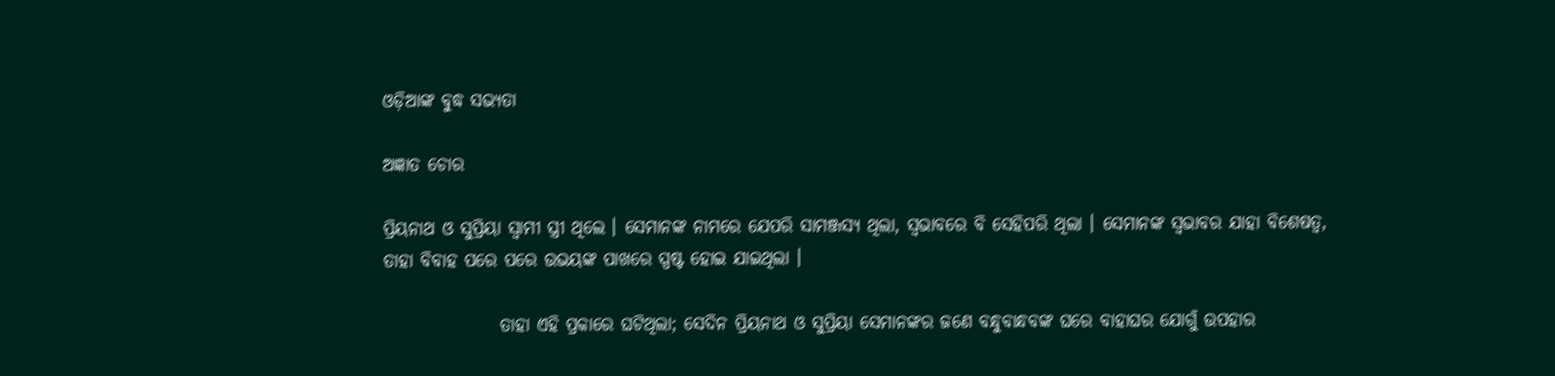ଓଡ଼ିଆଙ୍କ ବୁଦ୍ଧ ସଭ୍ୟତା

ଅଜ୍ଞାତ ଚୋର

ପ୍ରିୟନାଥ ଓ ସୁପ୍ରିୟା ସ୍ୱାମୀ ସ୍ତ୍ରୀ ଥିଲେ । ସେମାନଙ୍କ ନାମରେ ଯେପରି ସାମଞ୍ଜସ୍ୟ ଥିଲା, ସ୍ୱଭାବରେ ବି ସେହିପରି ଥିଲା । ସେମାନଙ୍କ ସ୍ୱଭାବର ଯାହା ବିଶେଷତ୍ୱ, ତାହା ବିବାହ ପରେ ପରେ ଉଭୟଙ୍କ ପାଖରେ ସ୍ପଷ୍ଟ ହୋଇ ଯାଇଥିଲା ।

                ତାହା ଏହି ପ୍ରକାରେ ଘଟିଥିଲା; ସେଦିନ ପ୍ରିୟନାଥ ଓ ସୁପ୍ରିୟା ସେମାନଙ୍କର ଜଣେ ବନ୍ଧୁବାନ୍ଧବଙ୍କ ଘରେ ବାହାଘର ଯୋଗୁଁ ଉପହାର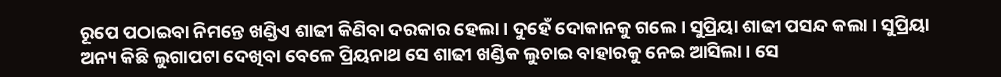ରୂପେ ପଠାଇବା ନିମନ୍ତେ ଖଣ୍ଡିଏ ଶାଢୀ କିଣିବା ଦରକାର ହେଲା । ଦୁହେଁ ଦୋକାନକୁ ଗଲେ । ସୁପ୍ରିୟା ଶାଢୀ ପସନ୍ଦ କଲା । ସୁପ୍ରିୟା ଅନ୍ୟ କିଛି ଲୁଗାପଟା ଦେଖିବା ବେଳେ ପ୍ରିୟନାଥ ସେ ଶାଢୀ ଖଣ୍ଡିକ ଲୁଚାଇ ବାହାରକୁ ନେଇ ଆସିଲା । ସେ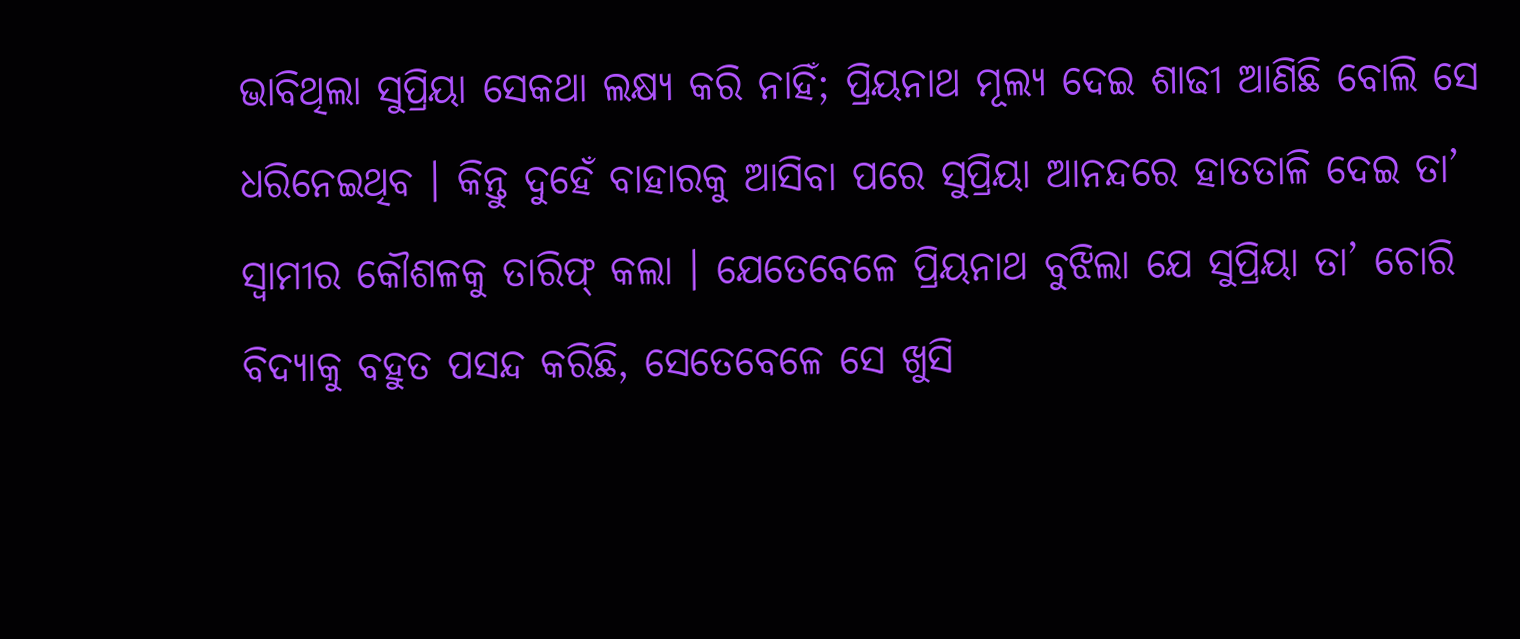ଭାବିଥିଲା ସୁପ୍ରିୟା ସେକଥା ଲକ୍ଷ୍ୟ କରି ନାହିଁ; ପ୍ରିୟନାଥ ମୂଲ୍ୟ ଦେଇ ଶାଢୀ ଆଣିଛି ବୋଲି ସେ ଧରିନେଇଥିବ । କିନ୍ତୁ ଦୁହେଁ ବାହାରକୁ ଆସିବା ପରେ ସୁପ୍ରିୟା ଆନନ୍ଦରେ ହାତତାଳି ଦେଇ ତା’ ସ୍ୱାମୀର କୌଶଳକୁ ତାରିଫ୍ କଲା । ଯେତେବେଳେ ପ୍ରିୟନାଥ ବୁଝିଲା ଯେ ସୁପ୍ରିୟା ତା’ ଚୋରି ବିଦ୍ୟାକୁ ବହୁତ ପସନ୍ଦ କରିଛି, ସେତେବେଳେ ସେ ଖୁସି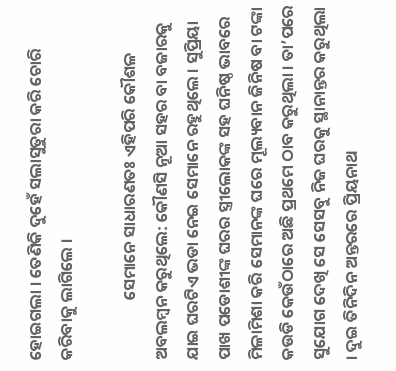ହୋଇଗଲା । ତେଣିକି ଦୁହେଁ ସଲାସୁତୁରା କରି ଚୋରି କରିବାକୁ ଲାଗିଲେ ।

                ସେମାନେ ସାଧାରଣତଃ ଏହିପରି କୌଶଳ ଅବଲମ୍ବନ କରୁଥିଲେ: କୌଣସି ନୂଆ ସହର ବା ବଜାରକୁ ଯାଇ ଘରଟିଏ ଭଡା ନେଇ ସେମାନେ ରହୁଥିଲେ । ସୁପ୍ରିୟା ପାଖ ପଡୋଶୀଙ୍କ ଘରର ସ୍ତ୍ରୀଲୋକଙ୍କ ସହ ଘନିଷ୍ଠ ଭାବରେ ମିଳାମିଶା କରି ସେମାନଙ୍କ ଘରେ ମୂଲ୍ୟବାନ ଜିନିଷ ବା ଟଙ୍କା କଉଡି କେଉଁଠାରେ ଅଛି ପ୍ରଥମେ ଠାବ କରୁଥିଲା । ତା’ପରେ ସୁଯୋଗ ଦେଖି ସେ ସେସବୁ ନିଜ ଘରକୁ ସ୍ଥାନାନ୍ତର କରୁଥିଲା । ଦୁଇ ତିନିଦିନ ଅନ୍ତରରେ ପ୍ରିୟନାଥ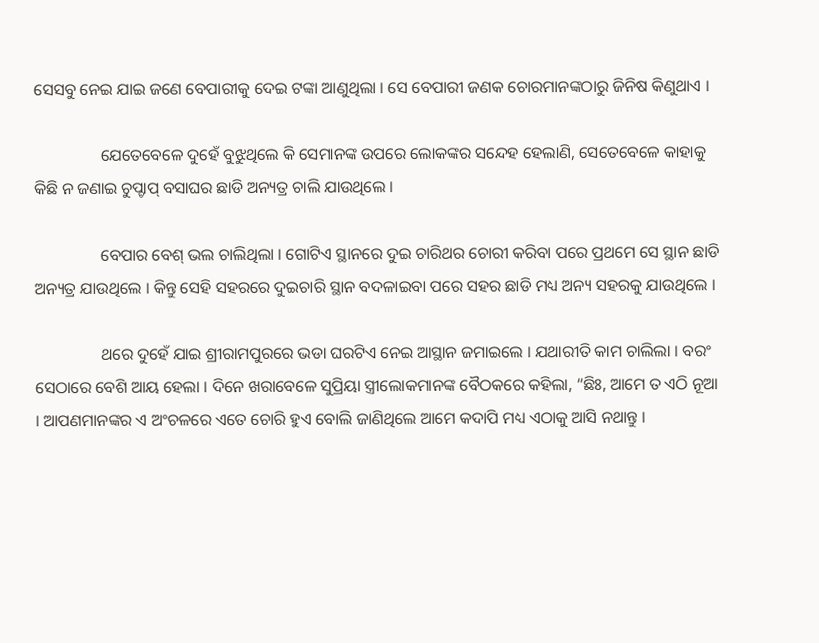ସେସବୁ ନେଇ ଯାଇ ଜଣେ ବେପାରୀକୁ ଦେଇ ଟଙ୍କା ଆଣୁଥିଲା । ସେ ବେପାରୀ ଜଣକ ଚୋରମାନଙ୍କଠାରୁ ଜିନିଷ କିଣୁଥାଏ ।

                ଯେତେବେଳେ ଦୁହେଁ ବୁଝୁଥିଲେ କି ସେମାନଙ୍କ ଉପରେ ଲୋକଙ୍କର ସନ୍ଦେହ ହେଲାଣି, ସେତେବେଳେ କାହାକୁ କିଛି ନ ଜଣାଇ ଚୁପ୍ଚାପ୍ ବସାଘର ଛାଡି ଅନ୍ୟତ୍ର ଚାଲି ଯାଉଥିଲେ ।

                ବେପାର ବେଶ୍ ଭଲ ଚାଲିଥିଲା । ଗୋଟିଏ ସ୍ଥାନରେ ଦୁଇ ଚାରିଥର ଚୋରୀ କରିବା ପରେ ପ୍ରଥମେ ସେ ସ୍ଥାନ ଛାଡି ଅନ୍ୟତ୍ର ଯାଉଥିଲେ । କିନ୍ତୁ ସେହି ସହରରେ ଦୁଇଚାରି ସ୍ଥାନ ବଦଳାଇବା ପରେ ସହର ଛାଡି ମଧ୍ୟ ଅନ୍ୟ ସହରକୁ ଯାଉଥିଲେ ।

                ଥରେ ଦୁହେଁ ଯାଇ ଶ୍ରୀରାମପୁରରେ ଭଡା ଘରଟିଏ ନେଇ ଆସ୍ଥାନ ଜମାଇଲେ । ଯଥାରୀତି କାମ ଚାଲିଲା । ବରଂ ସେଠାରେ ବେଶି ଆୟ ହେଲା । ଦିନେ ଖରାବେଳେ ସୁପ୍ରିୟା ସ୍ତ୍ରୀଲୋକମାନଙ୍କ ବୈଠକରେ କହିଲା, “ଛିଃ, ଆମେ ତ ଏଠି ନୂଆ । ଆପଣମାନଙ୍କର ଏ ଅଂଚଳରେ ଏତେ ଚୋରି ହୁଏ ବୋଲି ଜାଣିଥିଲେ ଆମେ କଦାପି ମଧ୍ୟ ଏଠାକୁ ଆସି ନଥାନ୍ତୁ ।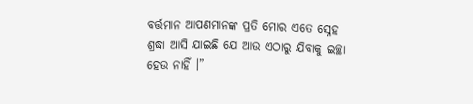ବର୍ତ୍ତମାନ ଆପଣମାନଙ୍କ ପ୍ରତି ମୋର ଏତେ ସ୍ନେହ ଶ୍ରଦ୍ଧା ଆସି ଯାଇଛି ଯେ ଆଉ ଏଠାରୁ ଯିବାକୁ ଇଚ୍ଛା ହେଉ ନାହିଁ ।”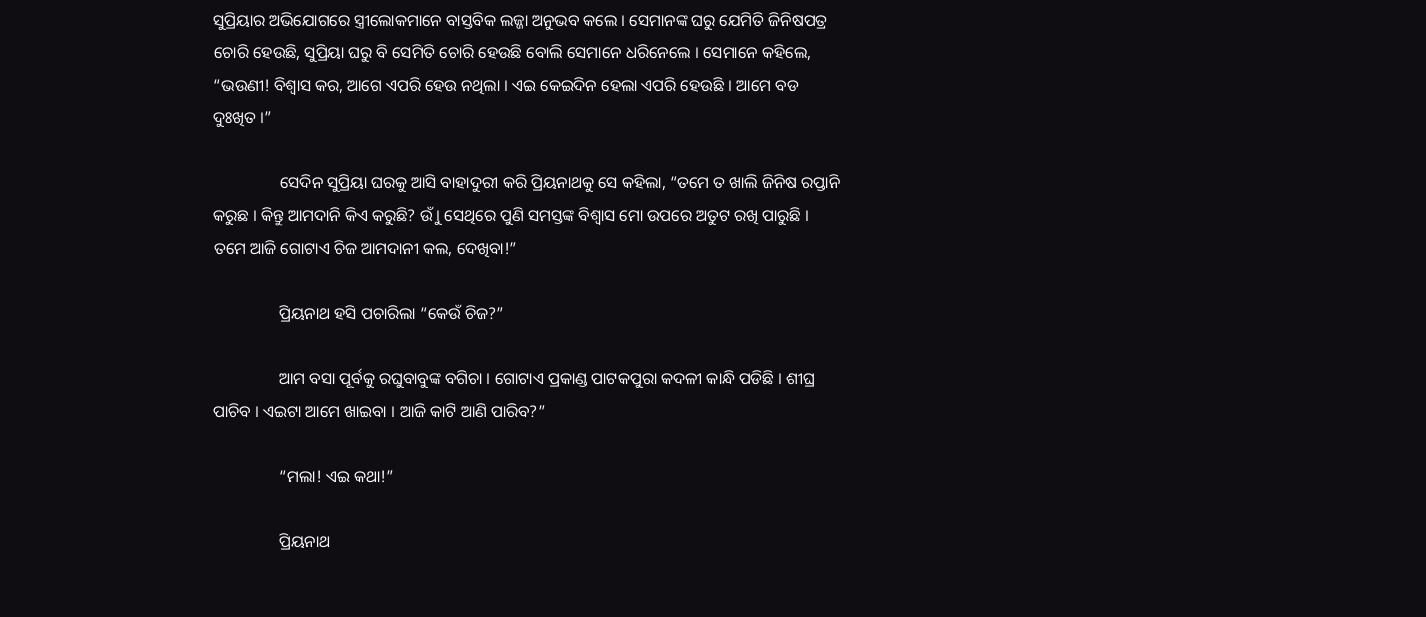ସୁପ୍ରିୟାର ଅଭିଯୋଗରେ ସ୍ତ୍ରୀଲୋକମାନେ ବାସ୍ତବିକ ଲଜ୍ଜା ଅନୁଭବ କଲେ । ସେମାନଙ୍କ ଘରୁ ଯେମିତି ଜିନିଷପତ୍ର ଚୋରି ହେଉଛି, ସୁପ୍ରିୟା ଘରୁ ବି ସେମିତି ଚୋରି ହେଉଛି ବୋଲି ସେମାନେ ଧରିନେଲେ । ସେମାନେ କହିଲେ, “ଭଉଣୀ! ବିଶ୍ୱାସ କର, ଆଗେ ଏପରି ହେଉ ନଥିଲା । ଏଇ କେଇଦିନ ହେଲା ଏପରି ହେଉଛି । ଆମେ ବଡ ଦୁଃଖିତ ।”

                ସେଦିନ ସୁପ୍ରିୟା ଘରକୁ ଆସି ବାହାଦୁରୀ କରି ପ୍ରିୟନାଥକୁ ସେ କହିଲା, “ତମେ ତ ଖାଲି ଜିନିଷ ରପ୍ତାନି କରୁଛ । କିନ୍ତୁ ଆମଦାନି କିଏ କରୁଛି? ଉୁଁ । ସେଥିରେ ପୁଣି ସମସ୍ତଙ୍କ ବିଶ୍ୱାସ ମୋ ଉପରେ ଅତୁଟ ରଖି ପାରୁଛି । ତମେ ଆଜି ଗୋଟାଏ ଚିଜ ଆମଦାନୀ କଲ, ଦେଖିବା!”

                ପ୍ରିୟନାଥ ହସି ପଚାରିଲା “କେଉଁ ଚିଜ?”

                ଆମ ବସା ପୂର୍ବକୁ ରଘୁବାବୁଙ୍କ ବଗିଚା । ଗୋଟାଏ ପ୍ରକାଣ୍ଡ ପାଟକପୁରା କଦଳୀ କାନ୍ଧି ପଡିଛି । ଶୀଘ୍ର ପାଚିବ । ଏଇଟା ଆମେ ଖାଇବା । ଆଜି କାଟି ଆଣି ପାରିବ?”

                “ମଲା! ଏଇ କଥା!”

                ପ୍ରିୟନାଥ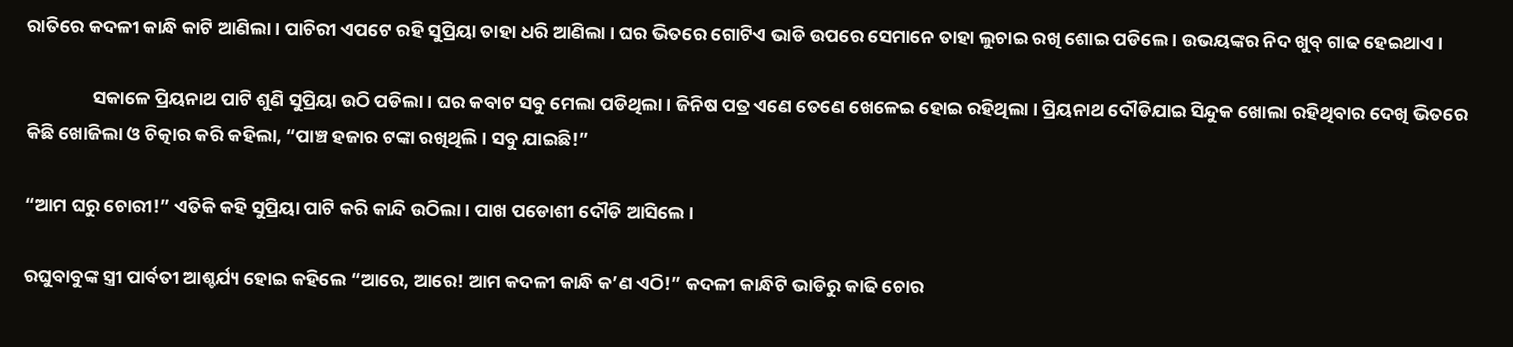ରାତିରେ କଦଳୀ କାନ୍ଧି କାଟି ଆଣିଲା । ପାଚିରୀ ଏପଟେ ରହି ସୁପ୍ରିୟା ତାହା ଧରି ଆଣିଲା । ଘର ଭିତରେ ଗୋଟିଏ ଭାଡି ଉପରେ ସେମାନେ ତାହା ଲୁଚାଇ ରଖି ଶୋଇ ପଡିଲେ । ଉଭୟଙ୍କର ନିଦ ଖୁବ୍ ଗାଢ ହେଇଥାଏ ।

                ସକାଳେ ପ୍ରିୟନାଥ ପାଟି ଶୁଣି ସୁପ୍ରିୟା ଉଠି ପଡିଲା । ଘର କବାଟ ସବୁ ମେଲା ପଡିଥିଲା । ଜିନିଷ ପତ୍ର ଏଣେ ତେଣେ ଖେଳେଇ ହୋଇ ରହିଥିଲା । ପ୍ରିୟନାଥ ଦୌଡିଯାଇ ସିନ୍ଦୁକ ଖୋଲା ରହିଥିବାର ଦେଖି ଭିତରେ କିଛି ଖୋଜିଲା ଓ ଚିତ୍କାର କରି କହିଲା, “ପାଞ୍ଚ ହଜାର ଟଙ୍କା ରଖିଥିଲି । ସବୁ ଯାଇଛି!”

“ଆମ ଘରୁ ଚୋରୀ!” ଏତିକି କହି ସୁପ୍ରିୟା ପାଟି କରି କାନ୍ଦି ଉଠିଲା । ପାଖ ପଡୋଶୀ ଦୌଡି ଆସିଲେ ।

ରଘୁବାବୁଙ୍କ ସ୍ତ୍ରୀ ପାର୍ବତୀ ଆଶ୍ଚର୍ଯ୍ୟ ହୋଇ କହିଲେ “ଆରେ, ଆରେ! ଆମ କଦଳୀ କାନ୍ଧି କ’ଣ ଏଠି!” କଦଳୀ କାନ୍ଧିଟି ଭାଡିରୁ କାଢି ଚୋର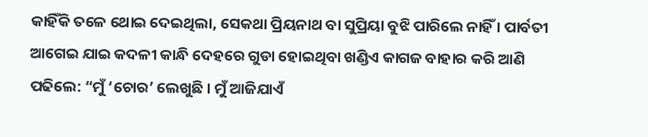କାହିଁକି ତଳେ ଥୋଇ ଦେଇଥିଲା, ସେକଥା ପ୍ରିୟନାଥ ବା ସୁପ୍ରିୟା ବୁଝି ପାରିଲେ ନାହିଁ । ପାର୍ବତୀ ଆଗେଇ ଯାଇ କଦଳୀ କାନ୍ଧି ଦେହରେ ଗୁଡା ହୋଇଥିବା ଖଣ୍ଡିଏ କାଗଜ ବାହାର କରି ଆଣି ପଢିଲେ: “ମୁଁ ‘ଚୋର’ ଲେଖୁଛି । ମୁଁ ଆଜିଯାଏଁ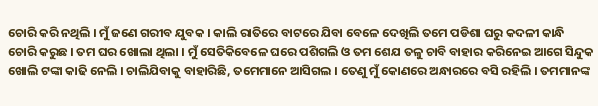ଚୋରି କରି ନଥିଲି । ମୁଁ ଜଣେ ଗରୀବ ଯୁବକ । କାଲି ରାତିରେ ବାଟରେ ଯିବା ବେଳେ ଦେଖିଲି ତମେ ପଡିଶା ଘରୁ କଦଳୀ କାନ୍ଧି ଚୋରି କରୁଛ । ତମ ଘର ଖୋଲା ଥିଲା । ମୁଁ ସେତିକିବେଳେ ଘରେ ପଶିଗଲି ଓ ତମ ଶେଯ ତଳୁ ଚାବି ବାହାର କରିନେଇ ଆଗେ ସିନ୍ଦୁକ ଖୋଲି ଟଙ୍କା କାଢି ନେଲି । ଚାଲିଯିବାକୁ ବାହାରିଛି, ତମେମାନେ ଆସିଗଲ । ତେଣୁ ମୁଁ କୋଣରେ ଅନ୍ଧାରରେ ବସି ରହିଲି । ତମମାନଙ୍କ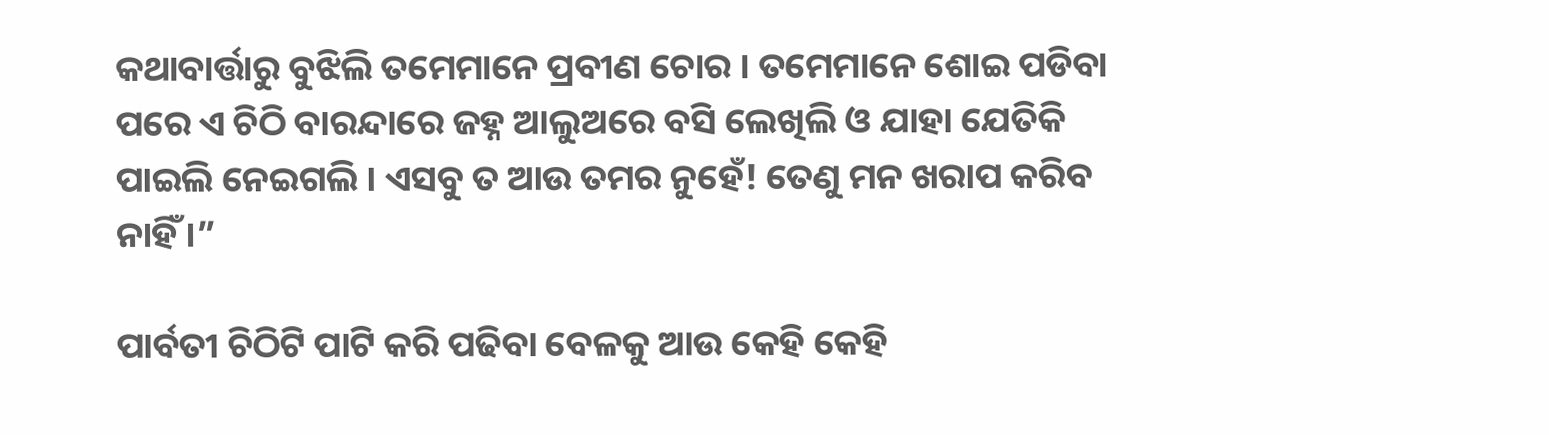କଥାବାର୍ତ୍ତାରୁ ବୁଝିଲି ତମେମାନେ ପ୍ରବୀଣ ଚୋର । ତମେମାନେ ଶୋଇ ପଡିବା ପରେ ଏ ଚିଠି ବାରନ୍ଦାରେ ଜହ୍ନ ଆଲୁଅରେ ବସି ଲେଖିଲି ଓ ଯାହା ଯେତିକି ପାଇଲି ନେଇଗଲି । ଏସବୁ ତ ଆଉ ତମର ନୁହେଁ! ତେଣୁ ମନ ଖରାପ କରିବ ନାହିଁ ।”

ପାର୍ବତୀ ଚିଠିଟି ପାଟି କରି ପଢିବା ବେଳକୁ ଆଉ କେହି କେହି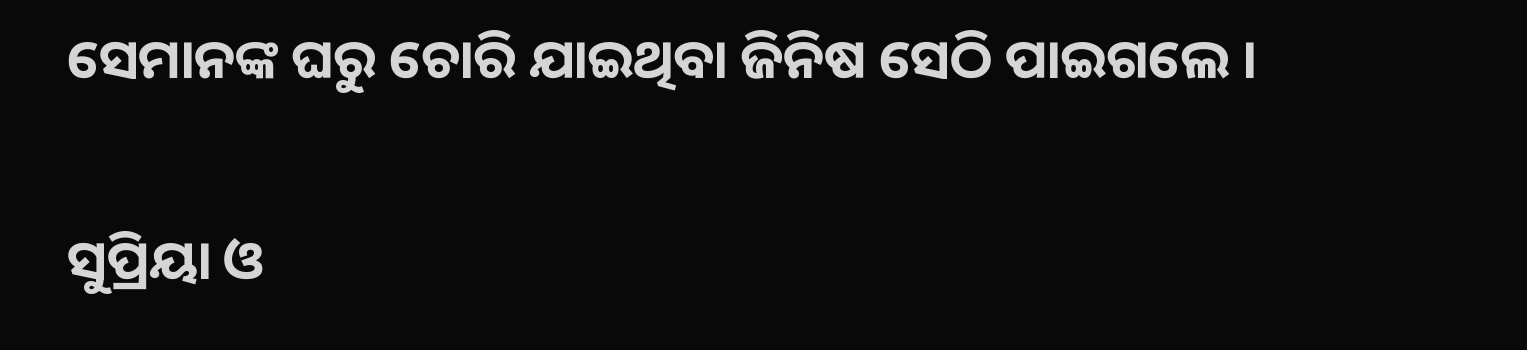ସେମାନଙ୍କ ଘରୁ ଚୋରି ଯାଇଥିବା ଜିନିଷ ସେଠି ପାଇଗଲେ ।

ସୁପ୍ରିୟା ଓ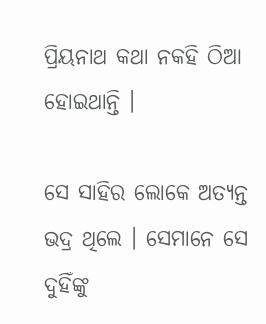ପ୍ରିୟନାଥ କଥା ନକହି ଠିଆ ହୋଇଥାନ୍ତି ।

ସେ ସାହିର ଲୋକେ ଅତ୍ୟନ୍ତ ଭଦ୍ର ଥିଲେ । ସେମାନେ ସେ ଦୁହିଁଙ୍କୁ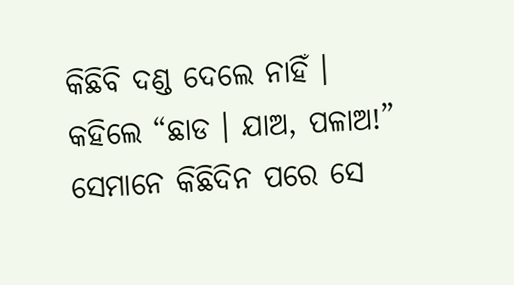କିଛିବି ଦଣ୍ଡ ଦେଲେ ନାହିଁ । କହିଲେ “ଛାଡ । ଯାଅ, ପଳାଅ!” ସେମାନେ କିଛିଦିନ ପରେ ସେ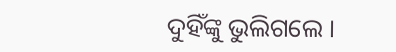ଦୁହିଁଙ୍କୁ ଭୁଲିଗଲେ ।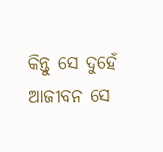କିନ୍ତୁ ସେ ଦୁହେଁ ଆଜୀବନ ସେ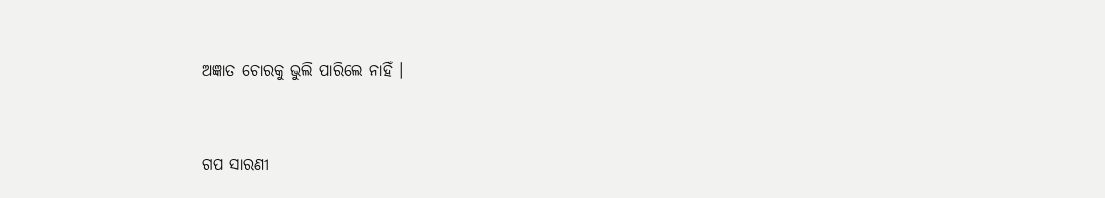ଅଜ୍ଞାତ ଚୋରକୁ ଭୁଲି ପାରିଲେ ନାହିଁ ।


ଗପ ସାରଣୀ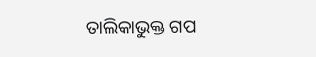ତାଲିକାଭୁକ୍ତ ଗପ